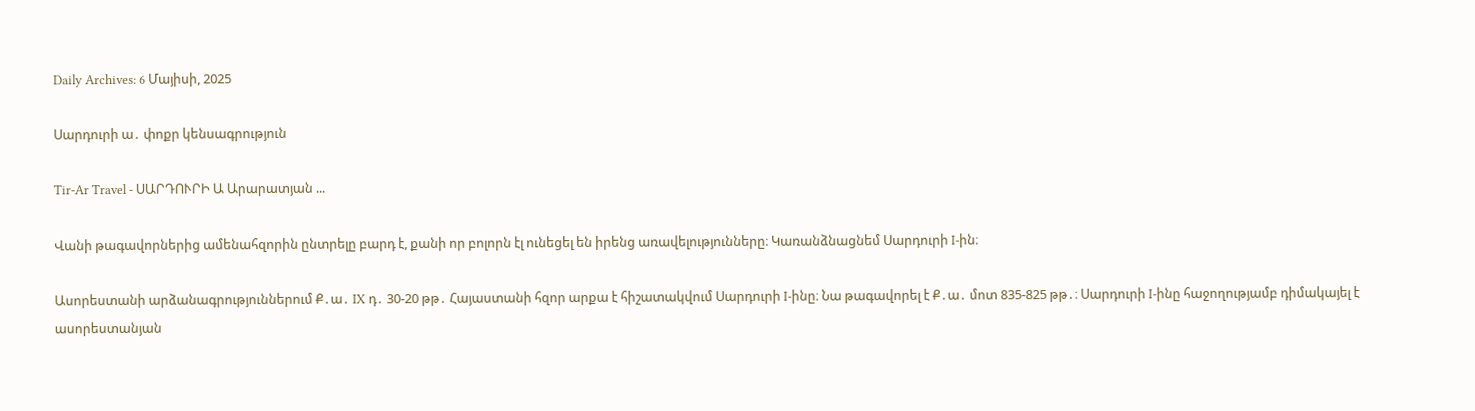Daily Archives: 6 Մայիսի, 2025

Սարդուրի ա․ փոքր կենսագրություն

Tir-Ar Travel - ՍԱՐԴՈՒՐԻ Ա Արարատյան ...

Վանի թագավորներից ամենահզորին ընտրելը բարդ է, քանի որ բոլորն էլ ունեցել են իրենց առավելությունները։ Կառանձնացնեմ Սարդուրի I-ին։

Ասորեստանի արձանագրություններում Ք․ա․ IX դ․ 30-20 թթ․ Հայաստանի հզոր արքա է հիշատակվում Սարդուրի I-ինը։ Նա թագավորել է Ք․ա․ մոտ 835-825 թթ․։ Սարդուրի I-ինը հաջողությամբ դիմակայել է ասորեստանյան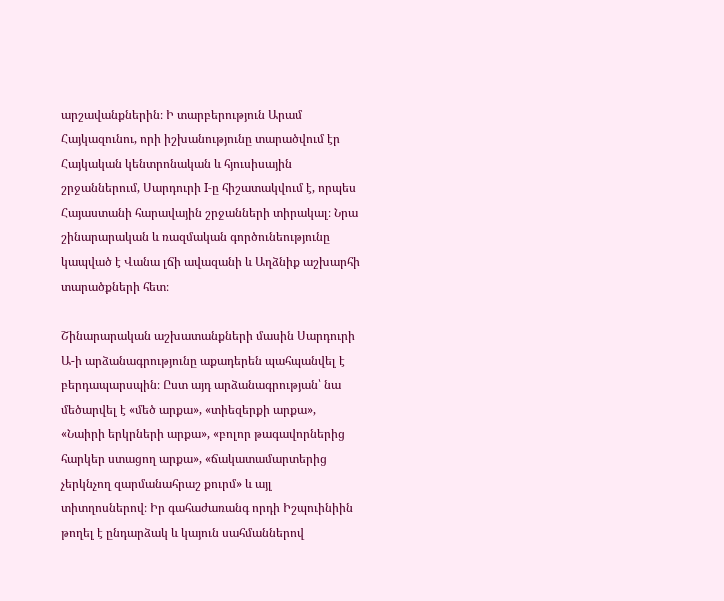արշավանքներին։ Ի տարբերություն Արամ Հայկազունու, որի իշխանությունը տարածվում էր Հայկական կենտրոնական և հյուսիսային շրջաններում, Սարդուրի I-ը հիշատակվում է, որպես Հայաստանի հարավային շրջանների տիրակալ։ Նրա շինարարական և ռազմական գործունեությունը կապված է Վանա լճի ավազանի և Աղձնիք աշխարհի տարածքների հետ։

Շինարարական աշխատանքների մասին Սարդուրի Ա-ի արձանագրությունը աքադերեն պահպանվել է բերդապարսպին։ Ըստ այդ արձանագրության՝ նա մեծարվել է «մեծ արքա», «տիեզերքի արքա», «Նաիրի երկրների արքա», «բոլոր թագավորներից հարկեր ստացող արքա», «ճակատամարտերից չերկնչող զարմանահրաշ քուրմ» և այլ տիտղոսներով։ Իր գահաժառանգ որդի Իշպուինիին թողել է ընդարձակ և կայուն սահմաններով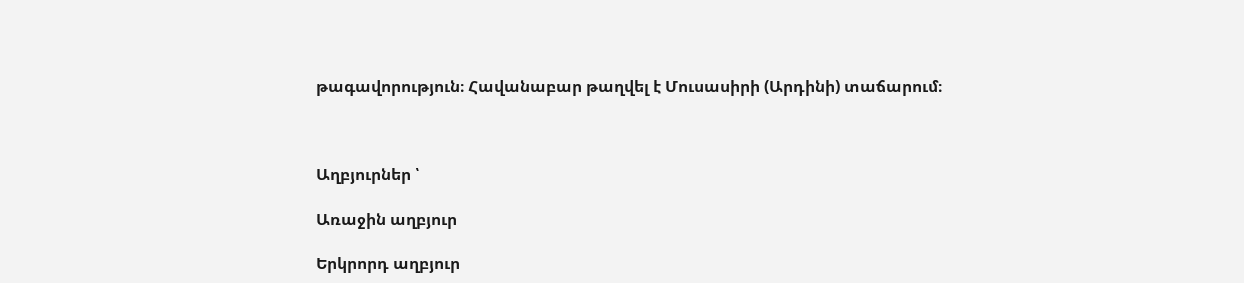թագավորություն։ Հավանաբար թաղվել է Մուսասիրի (Արդինի) տաճարում։



Աղբյուրներ ՝

Առաջին աղբյուր

Երկրորդ աղբյուր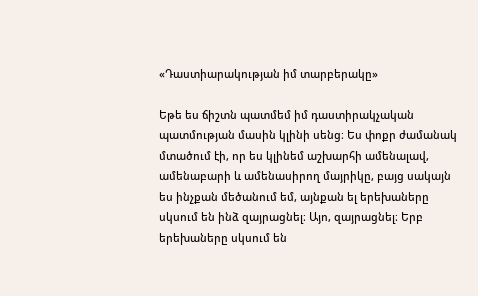«Դաստիարակության իմ տարբերակը»

Եթե ես ճիշտն պատմեմ իմ դաստիրակչական պատմության մասին կլինի սենց։ Ես փոքր ժամանակ մտածում էի, որ ես կլինեմ աշխարհի ամենալավ, ամենաբարի և ամենասիրող մայրիկը, բայց սակայն ես ինչքան մեծանում եմ, այնքան ել երեխաները սկսում են ինձ զայրացնել։ Այո, զայրացնել։ Երբ երեխաները սկսում են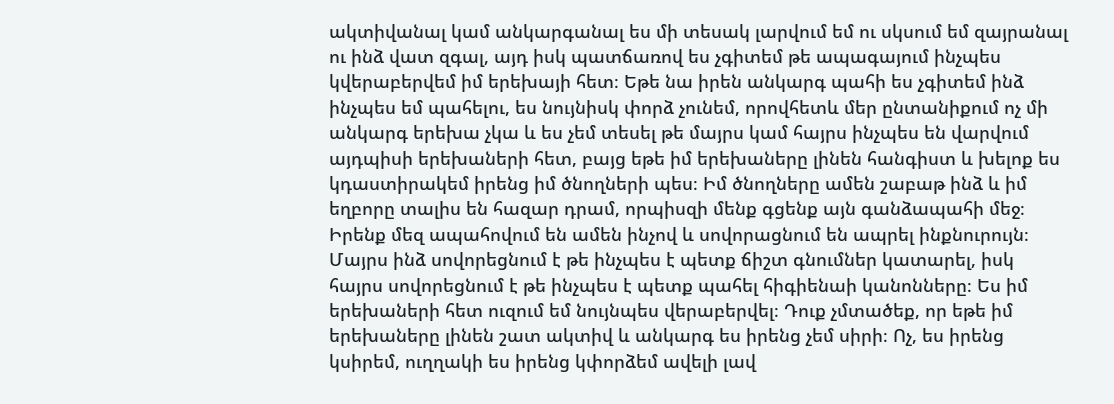ակտիվանալ կամ անկարգանալ ես մի տեսակ լարվում եմ ու սկսում եմ զայրանալ ու ինձ վատ զգալ, այդ իսկ պատճառով ես չգիտեմ թե ապագայում ինչպես կվերաբերվեմ իմ երեխայի հետ։ Եթե նա իրեն անկարգ պահի ես չգիտեմ ինձ ինչպես եմ պահելու, ես նույնիսկ փորձ չունեմ, որովհետև մեր ընտանիքում ոչ մի անկարգ երեխա չկա և ես չեմ տեսել թե մայրս կամ հայրս ինչպես են վարվում այդպիսի երեխաների հետ, բայց եթե իմ երեխաները լինեն հանգիստ և խելոք ես կդաստիրակեմ իրենց իմ ծնողների պես։ Իմ ծնողները ամեն շաբաթ ինձ և իմ եղբորը տալիս են հազար դրամ, որպիսզի մենք գցենք այն գանձապահի մեջ։ Իրենք մեզ ապահովում են ամեն ինչով և սովորացնում են ապրել ինքնուրույն։ Մայրս ինձ սովորեցնում է թե ինչպես է պետք ճիշտ գնումներ կատարել, իսկ հայրս սովորեցնում է թե ինչպես է պետք պահել հիգիենաի կանոնները։ Ես իմ երեխաների հետ ուզում եմ նույնպես վերաբերվել։ Դուք չմտածեք, որ եթե իմ երեխաները լինեն շատ ակտիվ և անկարգ ես իրենց չեմ սիրի։ Ոչ, ես իրենց կսիրեմ, ուղղակի ես իրենց կփորձեմ ավելի լավ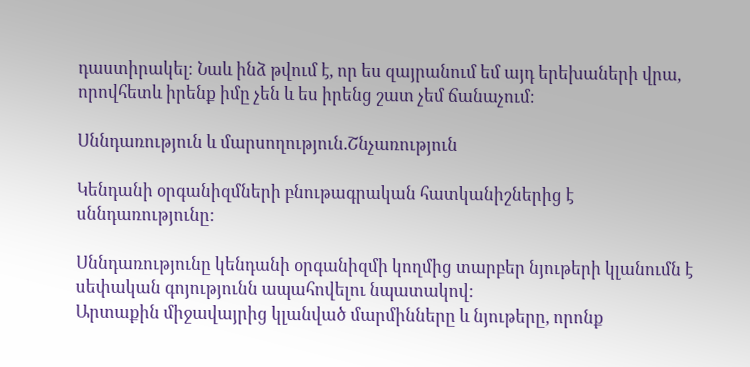դաստիրակել։ Նաև ինձ թվում է, որ ես զայրանում եմ այդ երեխաների վրա, որովհետև իրենք իմը չեն և ես իրենց շատ չեմ ճանաչում։

Սննդառություն և մարսողություն.Շնչառություն

Կենդանի օրգանիզմների բնութագրական հատկանիշներից է սննդառությունը:

Սննդառությունը կենդանի օրգանիզմի կողմից տարբեր նյութերի կլանումն է սեփական գոյությունն ապահովելու նպատակով:
Արտաքին միջավայրից կլանված մարմինները և նյութերը, որոնք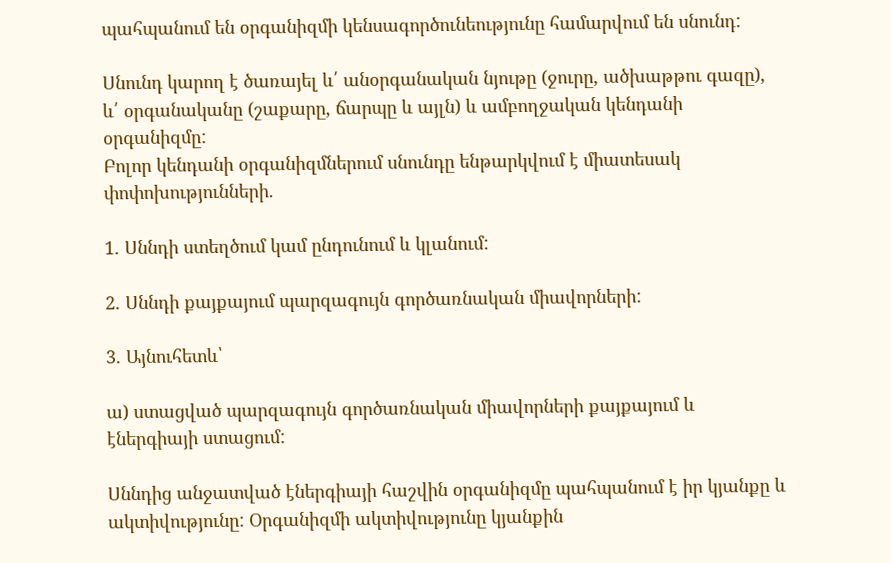պահպանում են օրգանիզմի կենսագործունեությունը համարվում են սնունդ:

Սնունդ կարող է ծառայել և՛ անօրգանական նյութը (ջուրը, ածխաթթու գազը), և՛ օրգանականը (շաքարը, ճարպը և այլն) և ամբողջական կենդանի օրգանիզմը:
Բոլոր կենդանի օրգանիզմներում սնունդը ենթարկվում է միատեսակ փոփոխությունների.

1. Սննդի ստեղծում կամ ընդունում և կլանում:

2. Սննդի քայքայում պարզագույն գործառնական միավորների:

3. Այնուհետև՝

ա) ստացված պարզագույն գործառնական միավորների քայքայում և էներգիայի ստացում:

Սննդից անջատված էներգիայի հաշվին օրգանիզմը պահպանում է իր կյանքը և ակտիվությունը: Օրգանիզմի ակտիվությունը կյանքին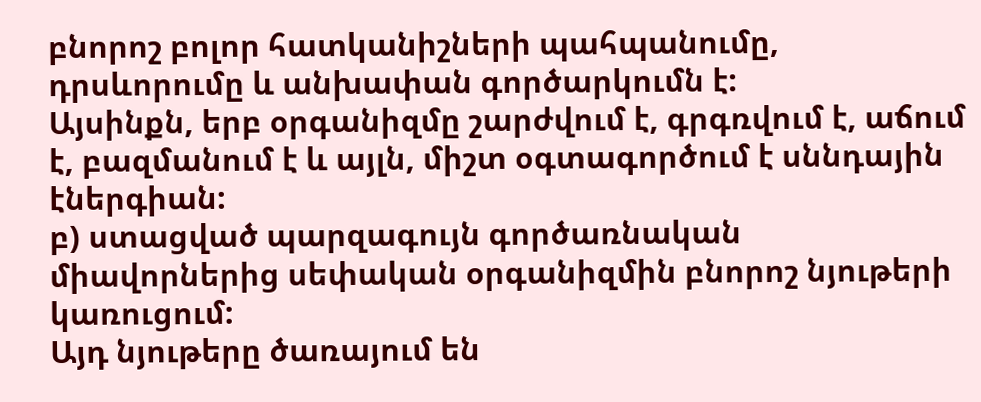բնորոշ բոլոր հատկանիշների պահպանումը, դրսևորումը և անխափան գործարկումն է:
Այսինքն, երբ օրգանիզմը շարժվում է, գրգռվում է, աճում է, բազմանում է և այլն, միշտ օգտագործում է սննդային էներգիան:
բ) ստացված պարզագույն գործառնական միավորներից սեփական օրգանիզմին բնորոշ նյութերի կառուցում:
Այդ նյութերը ծառայում են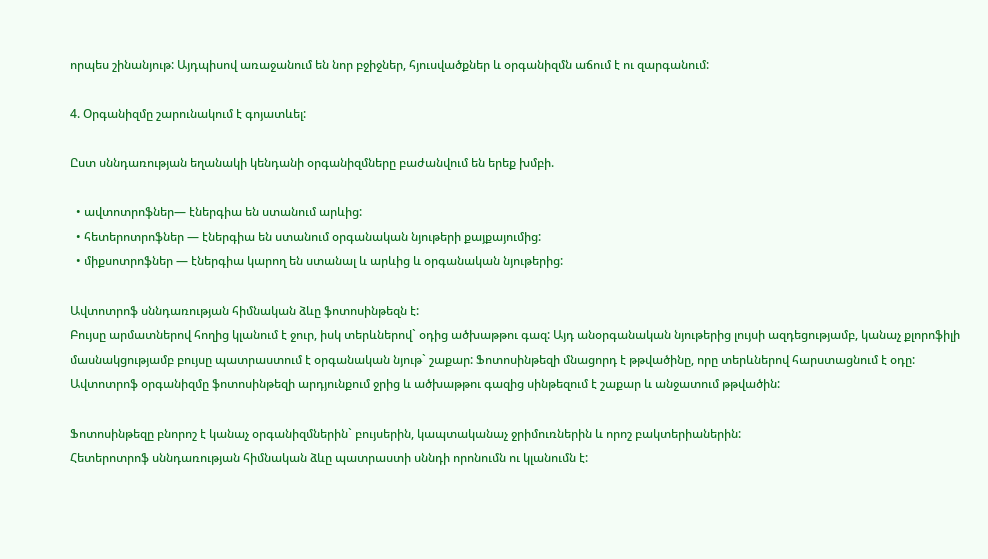որպես շինանյութ: Այդպիսով առաջանում են նոր բջիջներ, հյուսվածքներ և օրգանիզմն աճում է ու զարգանում:

4. Օրգանիզմը շարունակում է գոյատևել:

Ըստ սննդառության եղանակի կենդանի օրգանիզմները բաժանվում են երեք խմբի.

  • ավտոտրոֆներ— էներգիա են ստանում արևից:
  • հետերոտրոֆներ — էներգիա են ստանում օրգանական նյութերի քայքայումից:
  • միքսոտրոֆներ — էներգիա կարող են ստանալ և արևից և օրգանական նյութերից:

Ավտոտրոֆ սննդառության հիմնական ձևը ֆոտոսինթեզն է:
Բույսը արմատներով հողից կլանում է ջուր, իսկ տերևներով` օդից ածխաթթու գազ: Այդ անօրգանական նյութերից լույսի ազդեցությամբ, կանաչ քլորոֆիլի մասնակցությամբ բույսը պատրաստում է օրգանական նյութ` շաքար: Ֆոտոսինթեզի մնացորդ է թթվածինը, որը տերևներով հարստացնում է օդը:
Ավտոտրոֆ օրգանիզմը ֆոտոսինթեզի արդյունքում ջրից և ածխաթթու գազից սինթեզում է շաքար և անջատում թթվածին:

Ֆոտոսինթեզը բնորոշ է կանաչ օրգանիզմներին` բույսերին, կապտականաչ ջրիմուռներին և որոշ բակտերիաներին:
Հետերոտրոֆ սննդառության հիմնական ձևը պատրաստի սննդի որոնումն ու կլանումն է: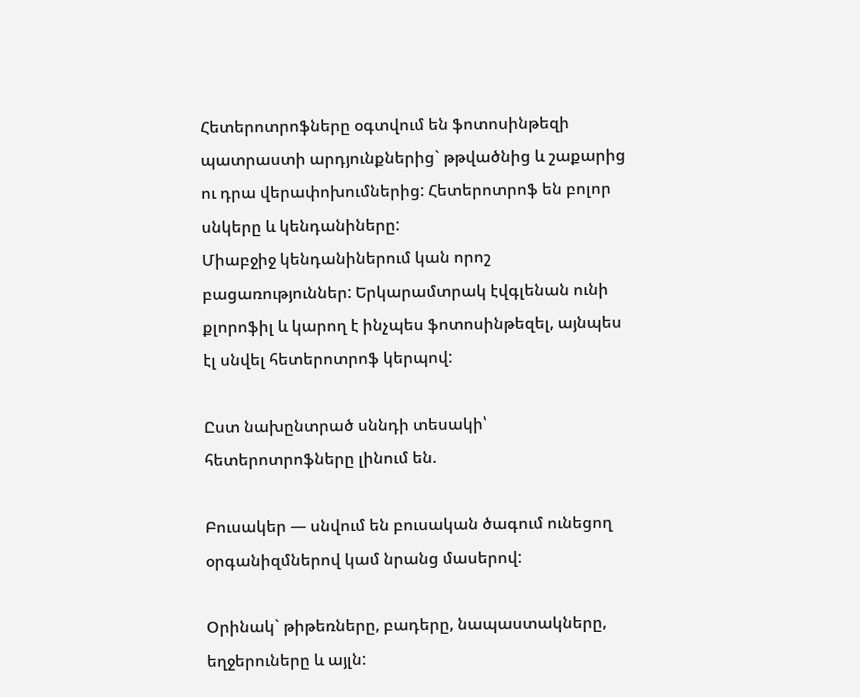Հետերոտրոֆները օգտվում են ֆոտոսինթեզի պատրաստի արդյունքներից` թթվածնից և շաքարից ու դրա վերափոխումներից: Հետերոտրոֆ են բոլոր սնկերը և կենդանիները:
Միաբջիջ կենդանիներում կան որոշ բացառություններ: Երկարամտրակ էվգլենան ունի քլորոֆիլ և կարող է ինչպես ֆոտոսինթեզել, այնպես էլ սնվել հետերոտրոֆ կերպով:

Ըստ նախընտրած սննդի տեսակի՝ հետերոտրոֆները լինում են.

Բուսակեր — սնվում են բուսական ծագում ունեցող օրգանիզմներով կամ նրանց մասերով:

Օրինակ` թիթեռները, բադերը, նապաստակները, եղջերուները և այլն: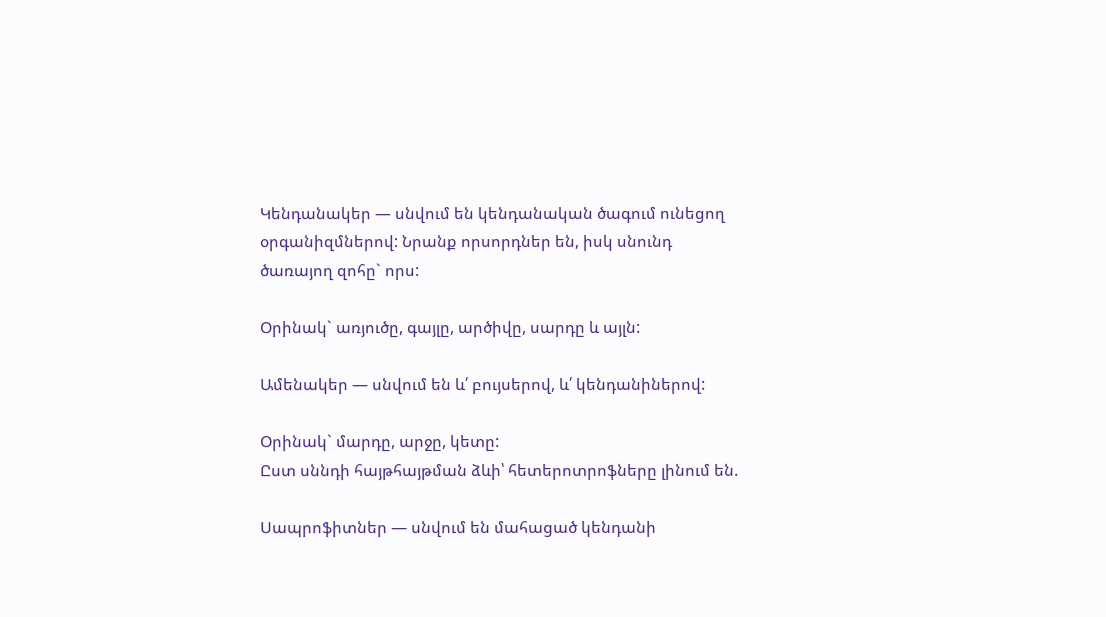Կենդանակեր — սնվում են կենդանական ծագում ունեցող օրգանիզմներով: Նրանք որսորդներ են, իսկ սնունդ ծառայող զոհը` որս:

Օրինակ` առյուծը, գայլը, արծիվը, սարդը և այլն:

Ամենակեր — սնվում են և՛ բույսերով, և՛ կենդանիներով:

Օրինակ` մարդը, արջը, կետը:
Ըստ սննդի հայթհայթման ձևի՝ հետերոտրոֆները լինում են.

Սապրոֆիտներ — սնվում են մահացած կենդանի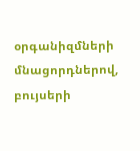օրգանիզմների մնացորդներով, բույսերի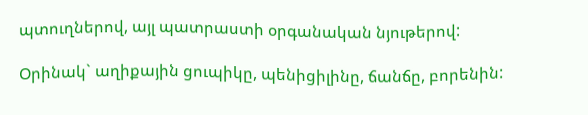պտուղներով, այլ պատրաստի օրգանական նյութերով:

Օրինակ` աղիքային ցուպիկը, պենիցիլինը, ճանճը, բորենին: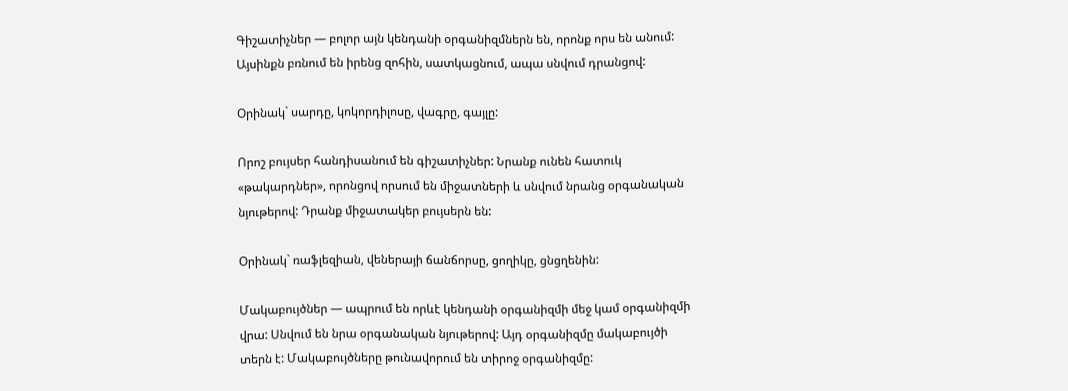Գիշատիչներ — բոլոր այն կենդանի օրգանիզմներն են, որոնք որս են անում: Այսինքն բռնում են իրենց զոհին, սատկացնում, ապա սնվում դրանցով:

Օրինակ` սարդը, կոկորդիլոսը, վագրը, գայլը:

Որոշ բույսեր հանդիսանում են գիշատիչներ: Նրանք ունեն հատուկ «թակարդներ», որոնցով որսում են միջատների և սնվում նրանց օրգանական նյութերով: Դրանք միջատակեր բույսերն են:

Օրինակ` ռաֆլեզիան, վեներայի ճանճորսը, ցողիկը, ցնցղենին:

Մակաբույծներ — ապրում են որևէ կենդանի օրգանիզմի մեջ կամ օրգանիզմի վրա: Սնվում են նրա օրգանական նյութերով: Այդ օրգանիզմը մակաբույծի տերն է: Մակաբույծները թունավորում են տիրոջ օրգանիզմը: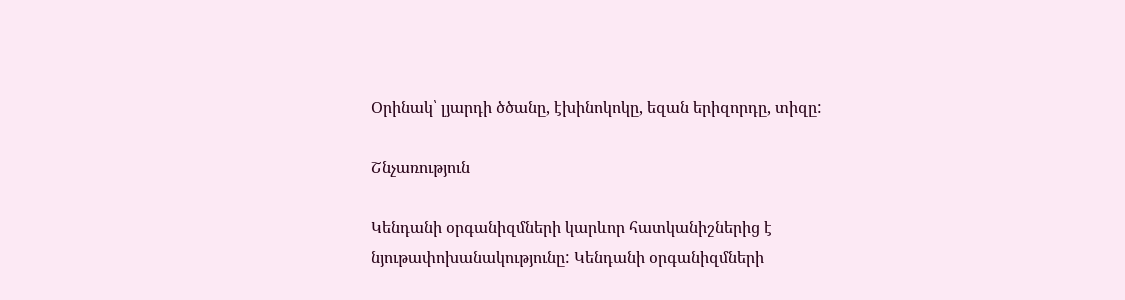Օրինակ՝ լյարդի ծծանը, էխինոկոկը, եզան երիզորդը, տիզը:

Շնչառություն

Կենդանի օրգանիզմների կարևոր հատկանիշներից է նյութափոխանակությունը: Կենդանի օրգանիզմների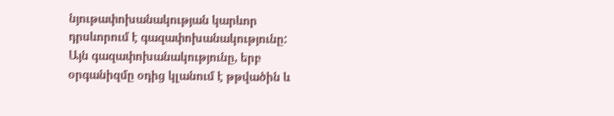նյութափոխանակության կարևոր դրսևորում է գազափոխանակությունը:
Այն գազափոխանակությունը, երբ օրգանիզմը օդից կլանում է թթվածին և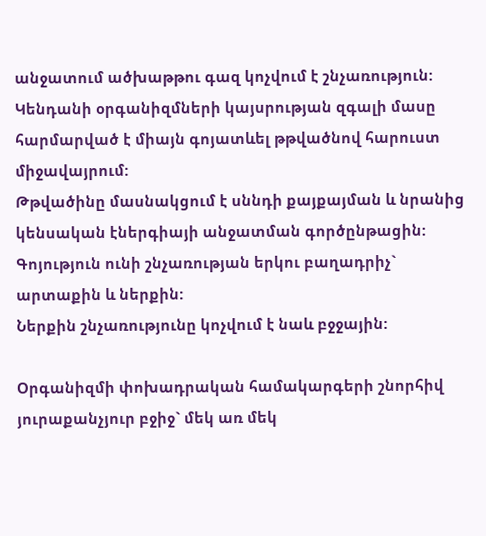անջատում ածխաթթու գազ կոչվում է շնչառություն:
Կենդանի օրգանիզմների կայսրության զգալի մասը հարմարված է միայն գոյատևել թթվածնով հարուստ միջավայրում:
Թթվածինը մասնակցում է սննդի քայքայման և նրանից կենսական էներգիայի անջատման գործընթացին:
Գոյություն ունի շնչառության երկու բաղադրիչ` արտաքին և ներքին:
Ներքին շնչառությունը կոչվում է նաև բջջային:

Օրգանիզմի փոխադրական համակարգերի շնորհիվ յուրաքանչյուր բջիջ` մեկ առ մեկ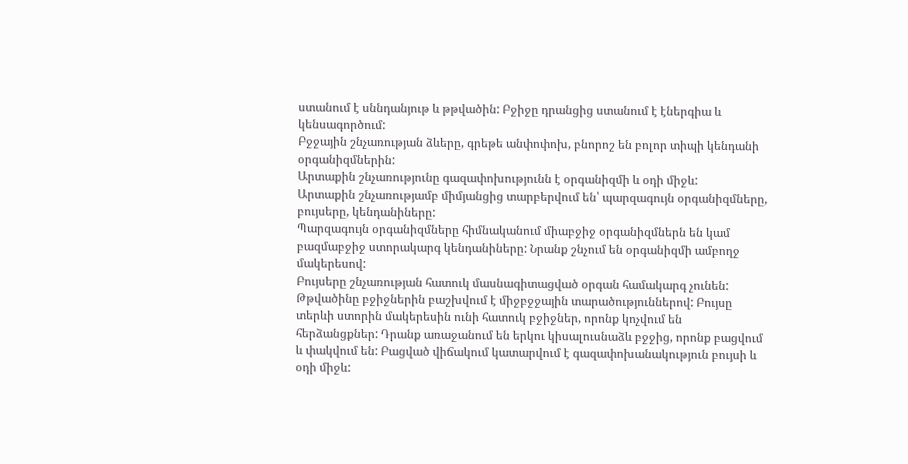ստանում է սննդանյութ և թթվածին: Բջիջը դրանցից ստանում է էներգիա և կենսագործում:
Բջջային շնչառության ձևերը, գրեթե անփոփոխ, բնորոշ են բոլոր տիպի կենդանի օրգանիզմներին:
Արտաքին շնչառությունը գազափոխությունն է օրգանիզմի և օդի միջև:
Արտաքին շնչառությամբ միմյանցից տարբերվում են՝ պարզագույն օրգանիզմները, բույսերը, կենդանիները:
Պարզագույն օրգանիզմները հիմնականում միաբջիջ օրգանիզմներն են կամ բազմաբջիջ ստորակարգ կենդանիները: Նրանք շնչում են օրգանիզմի ամբողջ մակերեսով:
Բույսերը շնչառության հատուկ մասնագիտացված օրգան համակարգ չունեն: Թթվածինը բջիջներին բաշխվում է միջբջջային տարածություններով: Բույսը տերևի ստորին մակերեսին ունի հատուկ բջիջներ, որոնք կոչվում են հերձանցքներ: Դրանք առաջանում են երկու կիսալուսնաձև բջջից, որոնք բացվում և փակվում են: Բացված վիճակում կատարվում է գազափոխանակություն բույսի և օդի միջև: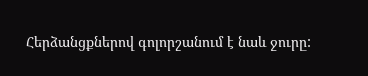Հերձանցքներով գոլորշանում է նաև ջուրը: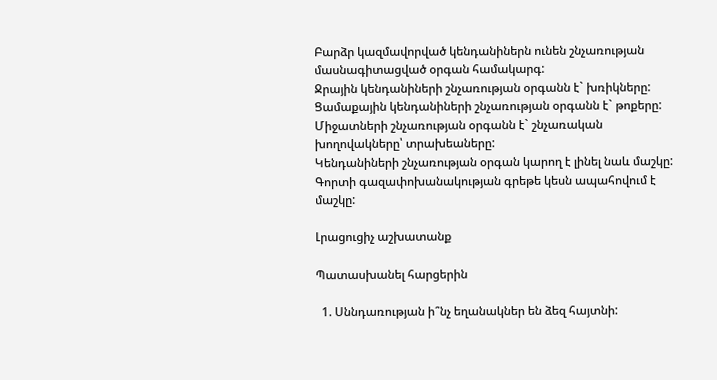Բարձր կազմավորված կենդանիներն ունեն շնչառության մասնագիտացված օրգան համակարգ:
Ջրային կենդանիների շնչառության օրգանն է` խռիկները:
Ցամաքային կենդանիների շնչառության օրգանն է` թոքերը:
Միջատների շնչառության օրգանն է` շնչառական խողովակները՝ տրախեաները:
Կենդանիների շնչառության օրգան կարող է լինել նաև մաշկը: Գորտի գազափոխանակության գրեթե կեսն ապահովում է մաշկը:

Լրացուցիչ աշխատանք

Պատասխանել հարցերին

  1. Սննդառության ի՞նչ եղանակներ են ձեզ հայտնի: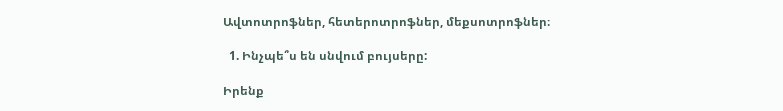Ավտոտրոֆներ, հետերոտրոֆներ, մեքսոտրոֆներ։

  1. Ինչպե՞ս են սնվում բույսերը:

Իրենք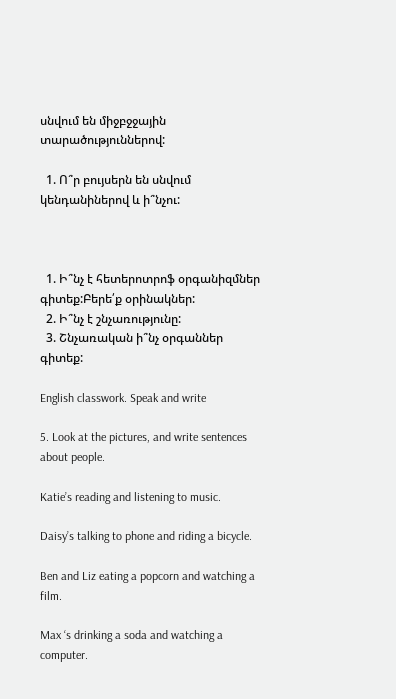սնվում են միջբջջային տարածություններով:

  1. Ո՞ր բույսերն են սնվում կենդանիներով և ի՞նչու:



  1. Ի՞նչ է հետերոտրոֆ օրգանիզմներ գիտեք:Բերե՛ք օրինակներ:
  2. Ի՞նչ է շնչառությունը:
  3. Շնչառական ի՞նչ օրգաններ գիտեք:

English classwork. Speak and write

5. Look at the pictures, and write sentences about people.

Katie’s reading and listening to music.

Daisy’s talking to phone and riding a bicycle.

Ben and Liz eating a popcorn and watching a film.

Max ‘s drinking a soda and watching a computer.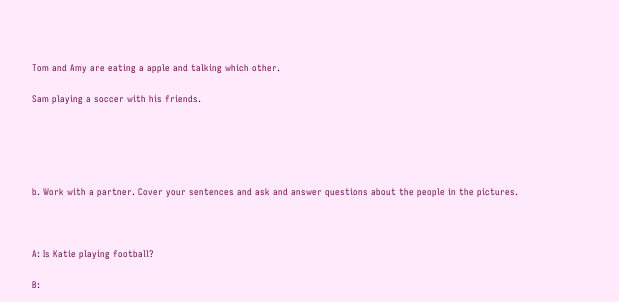Tom and Amy are eating a apple and talking which other.

Sam playing a soccer with his friends.





b. Work with a partner. Cover your sentences and ask and answer questions about the people in the pictures.



A: Is Katie playing football?

B: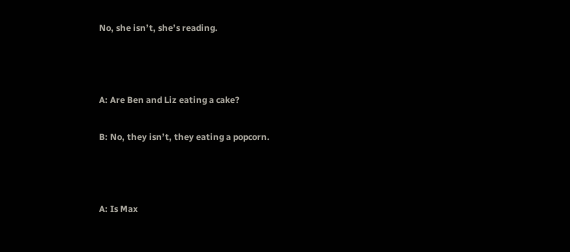No, she isn’t, she’s reading.



A: Are Ben and Liz eating a cake?

B: No, they isn’t, they eating a popcorn.



A: Is Max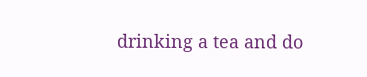drinking a tea and do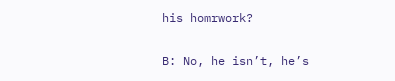his homrwork?

B: No, he isn’t, he’s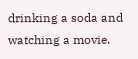drinking a soda and watching a movie.